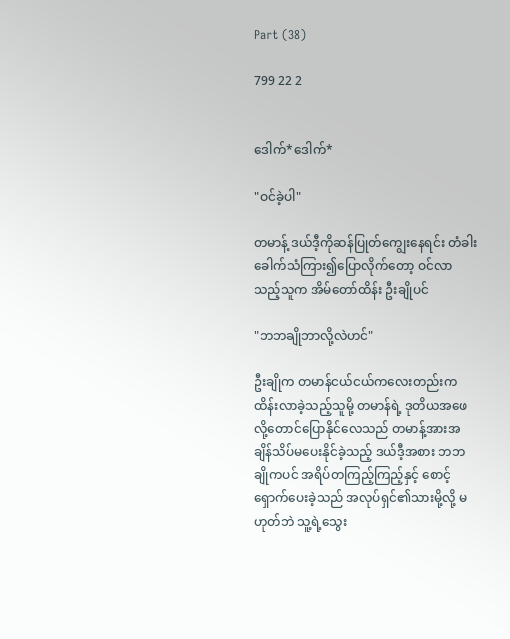Part (38)

799 22 2


ဒေါက်*ဒေါက်*

"ဝင်ခဲ့ပါ"

တမာန့် ဒယ်ဒီ့ကိုဆန်ပြုတ်ကျွေးနေရင်း တံခါးခေါက်သံကြား၍ပြောလိုက်တော့ ဝင်လာသည့်သူက အိမ်တော်ထိန်း ဦးချိုပင်

"ဘဘချိုဘာလို့လဲဟင်"

ဦးချိုက တမာန်ငယ်ငယ်ကလေးတည်းကထိန်းလာခဲ့သည့်သူမို့ တမာန်ရဲ့ ဒုတိယအဖေလို့တောင်ပြောနိုင်လေသည် တမာန့်အားအချိန်သိပ်မပေးနိုင်ခဲ့သည့် ဒယ်ဒီ့အစား ဘဘချိုကပင် အရိပ်တကြည့်ကြည့်နှင့် စောင့်ရှောက်ပေးခဲ့သည် အလုပ်ရှင်၏သားမို့လို့ မဟုတ်ဘဲ သူ့ရဲ့သွေး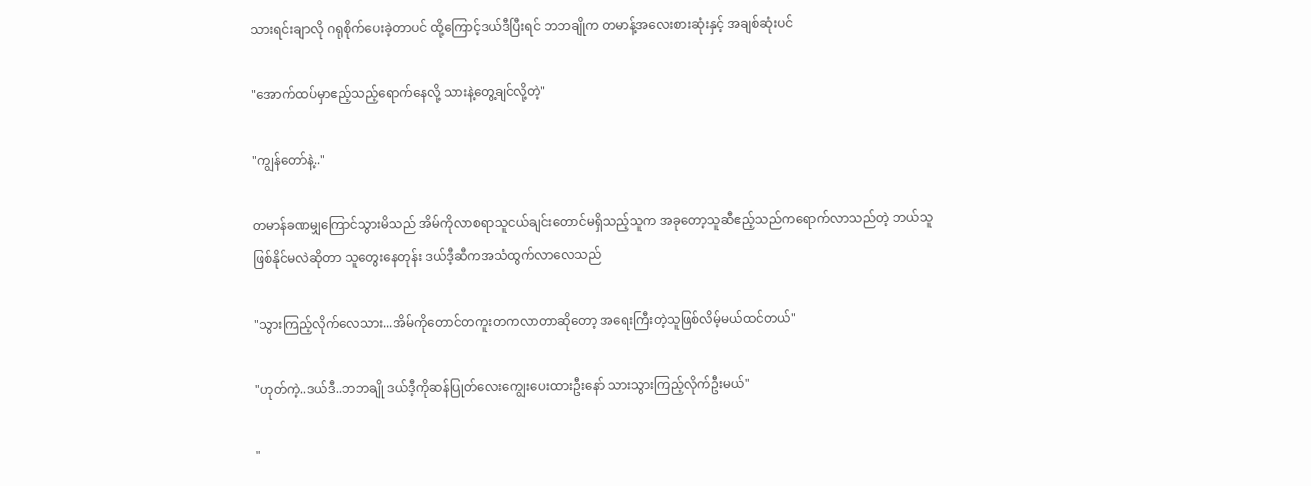သားရင်းချာလို ဂရုစိုက်ပေးခဲ့တာပင် ထို့ကြောင့်ဒယ်ဒီပြီးရင် ဘဘချိုက တမာန့်အလေးစားဆုံးနှင့် အချစ်ဆုံးပင်

"အောက်ထပ်မှာဧည့်သည့်ရောက်နေလို့ သားနဲ့တွေ့ချင်လို့တဲ့"

"ကျွန်တော်နဲ့.."

တမာန်ခဏမျှကြောင်သွားမိသည် အိမ်ကိုလာစရာသူငယ်ချင်းတောင်မရှိသည့်သူက အခုတော့သူဆီဧည့်သည်ကရောက်လာသည်တဲ့ ဘယ်သူဖြစ်နိုင်မလဲဆိုတာ သူတွေးနေတုန်း ဒယ်ဒီ့ဆီကအသံထွက်လာလေသည်

"သွားကြည့်လိုက်လေသား...အိမ်ကိုတောင်တကူးတကလာတာဆိုတော့ အရေးကြီးတဲ့သူဖြစ်လိမ့်မယ်ထင်တယ်"

"ဟုတ်ကဲ့..ဒယ်ဒီ..ဘဘချို ဒယ်ဒီ့ကိုဆန်ပြုတ်လေးကျွေးပေးထားဦးနော် သားသွားကြည့်လိုက်ဦးမယ်"

"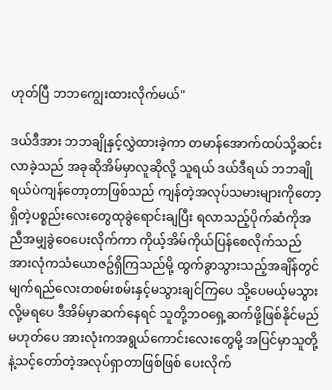ဟုတ်ပြီ ဘဘကျွေးထားလိုက်မယ်"

ဒယ်ဒီအား ဘဘချိုနှင့်လွှဲထားခဲ့ကာ တမာန်အောက်ထပ်သို့ဆင်းလာခဲ့သည် အခုဆိုအိမ်မှာလူဆိုလို့ သူရယ် ဒယ်ဒီရယ် ဘဘချိုရယ်ပဲကျန်တော့တာဖြစ်သည် ကျန်တဲ့အလုပ်သမားများကိုတော့ ရှိတဲ့ပစ္စည်းလေးတွေထုခွဲရောင်းချပြီး ရလာသည့်ပိုက်ဆံကိုအညီအမျှခွဲဝေပေးလိုက်ကာ ကိုယ့်အိမ်ကိုယ်ပြန်စေလိုက်သည် အားလုံကသံယောဇဥ်ရှိကြသည်မို့ ထွက်ခွာသွားသည့်အချိန်တွင် မျက်ရည်လေးတစမ်းစမ်းနှင့်မသွားချင်ကြပေ သို့ပေမယ့်မသွားလို့မရပေ ဒီအိမ်မှာဆက်နေရင် သူတို့ဘဝရှေ့ဆက်ဖို့ဖြစ်နိုင်မည်မဟုတ်ပေ အားလုံးကအရွယ်ကောင်းလေးတွေမို့ အပြင်မှာသူတို့နဲ့သင့်တော်တဲ့အလုပ်ရှာတာဖြစ်ဖြစ် ပေးလိုက်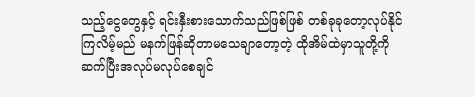သည့်ငွေတွေနှင့် ရင်းနှီးစားသောက်သည်ဖြစ်ဖြစ် တစ်ခုခုတော့လုပ်နိုင်ကြလိမ့်မည် မနက်ဖြန်ဆိုတာမသေချာတော့တဲ့ ထိုအိမ်ထဲမှာသူတို့ကိုဆက်ပြီးအလုပ်မလုပ်စေချင်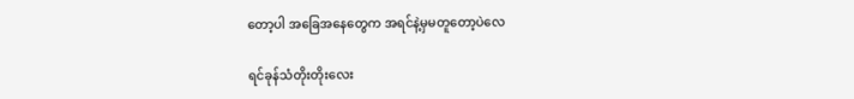တော့ပါ အခြေအနေတွေက အရင်နဲ့မှမတူတော့ပဲလေ

ရင်ခုန်သံတိုးတိုးလေး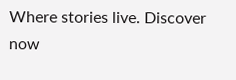Where stories live. Discover now